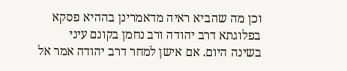וכן מה שהביא ראיה מדאמרינן בההיא פסקא בפלוגתא דרב יהודה ורב נחמן בקונם עיני בשינה היום. אם אישן למחר דרב יהודה אמר אל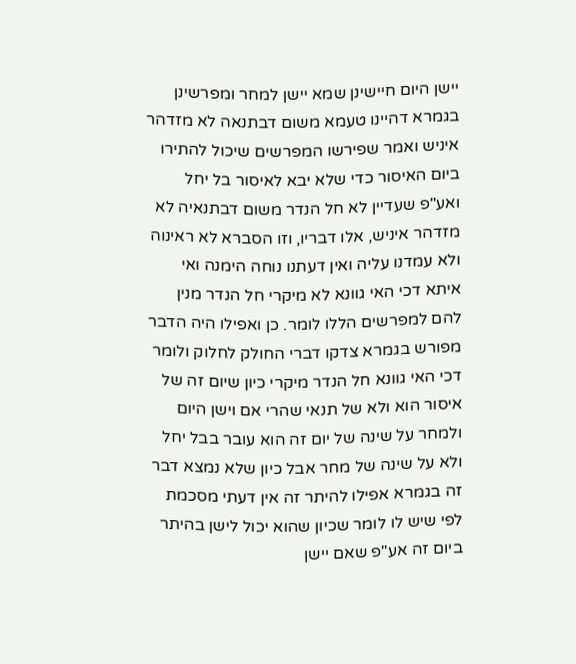יישן היום חיישינן שמא יישן למחר ומפרשינן בגמרא דהיינו טעמא משום דבתנאה לא מזדהר איניש ואמר שפירשו המפרשים שיכול להתירו ביום האיסור כדי שלא יבא לאיסור בל יחל ואע"פ שעדיין לא חל הנדר משום דבתנאיה לא מזדהר איניש, אלו דבריו, וזו הסברא לא ראינוה ולא עמדנו עליה ואין דעתנו נוחה הימנה ואי איתא דכי האי גוונא לא מיקרי חל הנדר מנין להם למפרשים הללו לומר. כן ואפילו היה הדבר מפורש בגמרא צדקו דברי החולק לחלוק ולומר דכי האי גוונא חל הנדר מיקרי כיון שיום זה של איסור הוא ולא של תנאי שהרי אם וישן היום ולמחר על שינה של יום זה הוא עובר בבל יחל ולא על שינה של מחר אבל כיון שלא נמצא דבר זה בגמרא אפילו להיתר זה אין דעתי מסכמת לפי שיש לו לומר שכיון שהוא יכול לישן בהיתר ביום זה אע"פ שאם יישן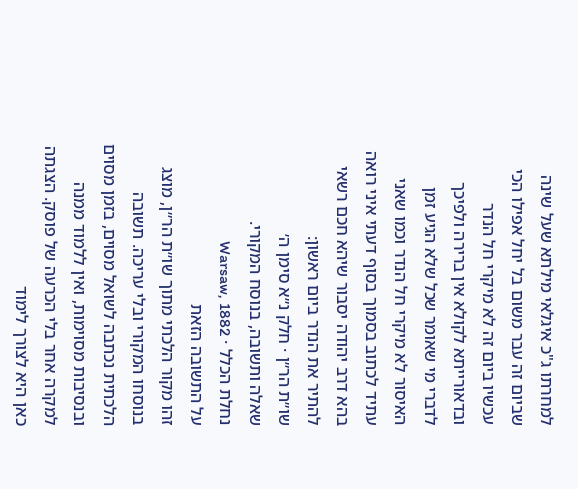למחרתו ג"כ איגלאי מילתא שעל שינה שביום זה עבר משום בל יחל אפילו הכי עכשיו ביום זה לא מיקרי חל הנדר ובדאורייתא לקולא אין ברירה ולפיכך לדברי מי שאומר שכל שלא הגיע זמן האיסור לא מיקרי חל הנדר וכמו שאני עתיד לכתוב בסמוך בסוף דעתי איני רואה בהא דרב יהודה יסבור שיהא חכם רשאי להתיר את הנדר ביום ראשון:
שו״ת הר״ן · חלק נ״א סימן ה׳
שאלה ותשובה, בנוסח המקורי.
נחלת הכלל · Warsaw, 1882
על התשובה הזאת
זהו מקור הלכתי מתוך שו״ת הר״ן, מוצג בנוסחו המקורי ובלי עריכה. תשובה הלכתית נכתבה לשואל מסוים, בזמן מסוים ובנסיבות מסוימות, ואין ללמוד ממנה למקרה אחר בלי הכרעה של פוסק. הצגתה כאן היא לצורך לימוד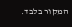המקור בלבד.